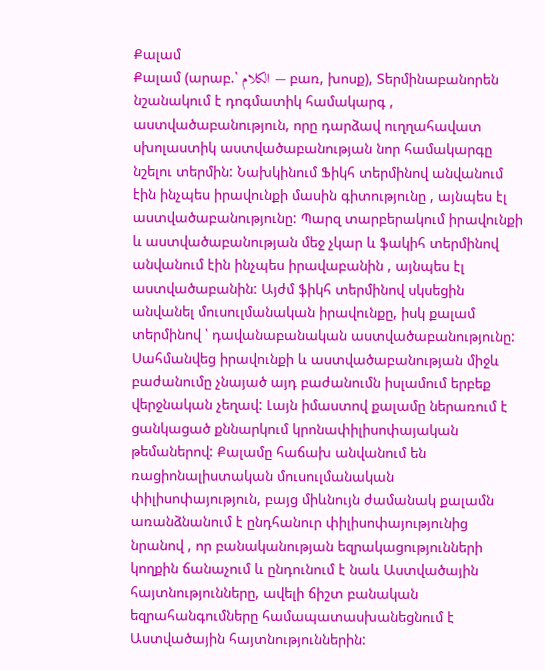Քալամ
Քալամ (արաբ.՝ الكلام — բառ, խոսք), Տերմինաբանորեն նշանակում է դոգմատիկ համակարգ , աստվածաբանություն, որը դարձավ ուղղահավատ սխոլաստիկ աստվածաբանության նոր համակարգը նշելու տերմին: Նախկինում Ֆիկհ տերմինով անվանում էին ինչպես իրավունքի մասին գիտությունը , այնպես էլ աստվածաբանությունը: Պարզ տարբերակում իրավունքի և աստվածաբանության մեջ չկար և ֆակիհ տերմինով անվանում էին ինչպես իրավաբանին , այնպես էլ աստվածաբանին: Այժմ ֆիկհ տերմինով սկսեցին անվանել մուսուլմանական իրավունքը, իսկ քալամ տերմինով ՝ դավանաբանական աստվածաբանությունը: Սահմանվեց իրավունքի և աստվածաբանության միջև բաժանումը չնայած այդ բաժանումն իսլամում երբեք վերջնական չեղավ: Լայն իմաստով քալամը ներառում է ցանկացած քննարկում կրոնափիլիսոփայական թեմաներով: Քալամը հաճախ անվանում են ռացիոնալիստական մուսուլմանական փիլիսոփայություն, բայց միևնույն ժամանակ քալամն առանձնանում է ընդհանուր փիլիսոփայությունից նրանով , որ բանականության եզրակացությունների կողքին ճանաչում և ընդունում է նաև Աստվածային հայտնությունները, ավելի ճիշտ բանական եզրահանգումները համապատասխանեցնում է Աստվածային հայտնություններին: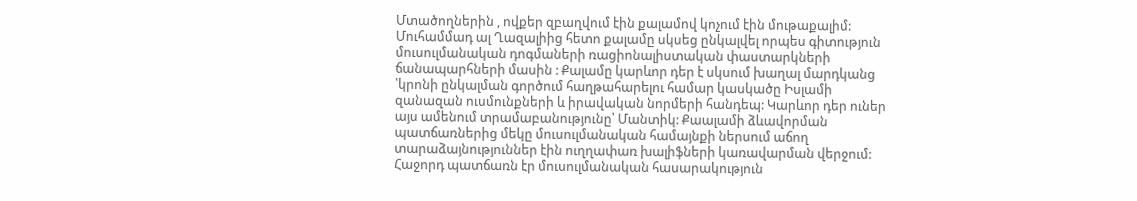Մտածողներին , ովքեր զբաղվում էին քալամով կոչում էին մութաքալիմ: Մուհամմադ ալ Ղազալիից հետո քալամը սկսեց ընկալվել որպես գիտություն մուսուլմանական դոգմաների ռացիոնալիստական փաստարկների ճանապարհների մասին : Քալամը կարևոր դեր է սկսում խաղալ մարդկանց ՝կրոնի ընկալման գործում հաղթահարելու համար կասկածը Իսլամի զանազան ուսմունքների և իրավական նորմերի հանդեպ: Կարևոր դեր ուներ այս ամենում տրամաբանությունը՝ Մանտիկ: Քաալամի ձևավորման պատճառներից մեկը մուսուլմանական համայնքի ներսում աճող տարաձայնություններ էին ուղղափառ խալիֆների կառավարման վերջում: Հաջորդ պատճառն էր մուսուլմանական հասարակություն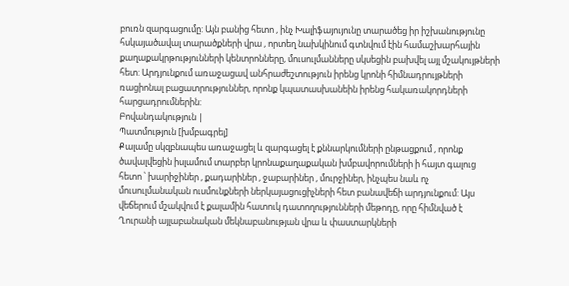բուռն զարգացումը: Այն բանից հետո , ինչ Խալիֆայույունը տարածեց իր իշխանությունը հսկայածավալ տարածքների վրա , որտեղ նախկինում գտնվում էին համաշխարհային քաղաքակրթությունների կենտրոնները, մուսուլմանները սկսեցին բախվել այլ մշակույթների հետ: Արդյունքում առաջացավ անհրաժեշտություն իրենց կրոնի հիմնադրույթների ռացիոնալ բացատրություններ, որոնք կպատասխանեին իրենց հակառակորդների հարցադրումներին:
Բովանդակություն |
Պատմություն [խմբագրել]
Քալամը սկզբնապես առաջացել և զարգացել է քննարկումների ընթացքում , որոնք ծավալվեցին իսլամում տարբեր կրոնաքաղաքական խմբավորումների ի հայտ գալուց հետո ՝ խարիջիներ , քադարիներ , ջաբարիներ , մուրջիներ, ինչպես նաև ոչ մուսուլմանական ուսմունքների ներկայացուցիչների հետ բանավեճի արդյունքում: Այս վեճերում մշակվում է քալամին հատուկ դատողությունների մեթոդը, որը հիմնված է Ղուրանի այլաբանական մեկնաբանության վրա և փաստարկների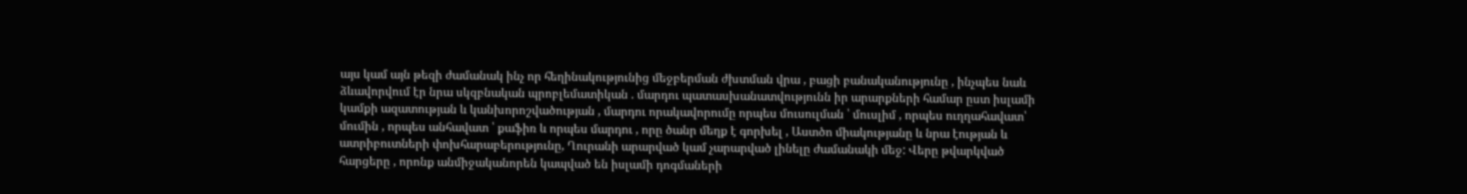այս կամ այն թեզի ժամանակ ինչ որ հեղինակությունից մեջբերման ժխտման վրա , բացի բանականությունը , ինչպես նաև ձևավորվում էր նրա սկզբնական պրոբլեմատիկան . մարդու պատասխանատվությունն իր արարքների համար ըստ իսլամի կամքի ազատության և կանխորոշվածության , մարդու որակավորումը որպես մուսուլման ՝ մուսլիմ , որպես ուղղահավատ՝ մումին , որպես անհավատ ՝ քաֆիռ և որպես մարդու , որը ծանր մեղք է գորխել , Աստծո միակությանը և նրա էության և ատրիբուտների փոխհարաբերությունը, Ղուրանի արարված կամ չարարված լինելը ժամանակի մեջ: Վերը թվարկված հարցերը , որոնք անմիջականորեն կապված են իսլամի դոգմաների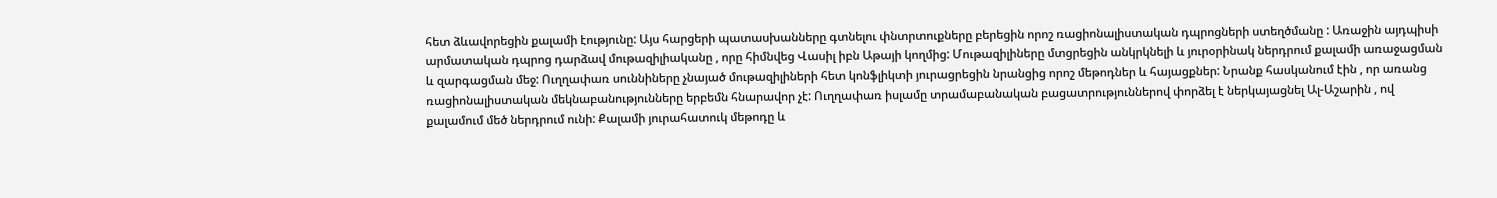հետ ձևավորեցին քալամի էությունը: Այս հարցերի պատասխանները գտնելու փնտրտուքները բերեցին որոշ ռացիոնալիստական դպրոցների ստեղծմանը : Առաջին այդպիսի արմատական դպրոց դարձավ մութազիլիականը , որը հիմնվեց Վասիլ իբն Աթայի կողմից: Մութազիլիները մտցրեցին անկրկնելի և յուրօրինակ ներդրում քալամի առաջացման և զարգացման մեջ: Ուղղափառ սուննիները չնայած մութազիլիների հետ կոնֆլիկտի յուրացրեցին նրանցից որոշ մեթոդներ և հայացքներ: Նրանք հասկանում էին , որ առանց ռացիոնալիստական մեկնաբանությունները երբեմն հնարավոր չէ: Ուղղափառ իսլամը տրամաբանական բացատրություններով փորձել է ներկայացնել Ալ-Աշարին , ով քալամում մեծ ներդրում ունի: Քալամի յուրահատուկ մեթոդը և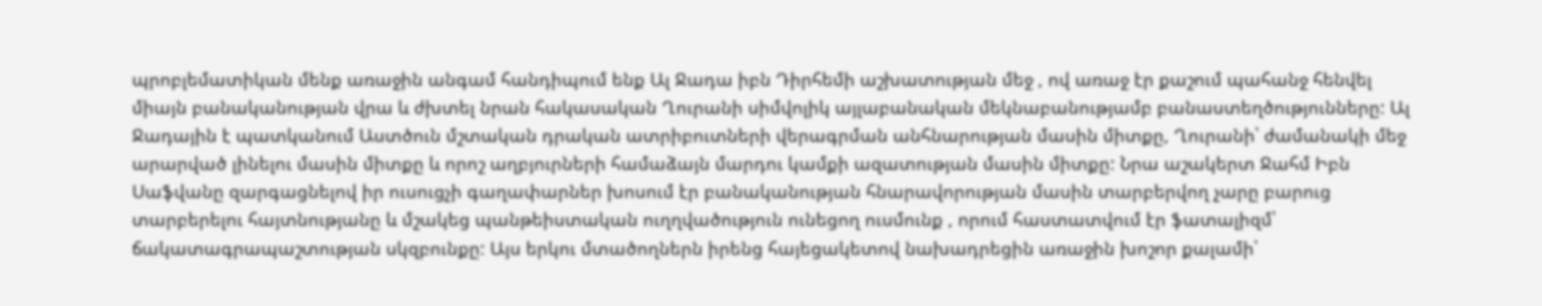պրոբլեմատիկան մենք առաջին անգամ հանդիպում ենք Ալ Ջադա իբն Դիրհեմի աշխատության մեջ , ով առաջ էր քաշում պահանջ հենվել միայն բանականության վրա և ժխտել նրան հակասական Ղուրանի սիմվոլիկ այլաբանական մեկնաբանությամբ բանաստեղծությունները: Ալ Ջադային է պատկանում Աստծուն մշտական դրական ատրիբուտների վերագրման անհնարության մասին միտքը, Ղուրանի՝ ժամանակի մեջ արարված լինելու մասին միտքը և որոշ աղբյուրների համաձայն մարդու կամքի ազատության մասին միտքը: Նրա աշակերտ Ջահմ Իբն Սաֆվանը զարգացնելով իր ուսուցչի գաղափարներ խոսում էր բանականության հնարավորության մասին տարբերվող չարը բարուց տարբերելու հայտնությանը և մշակեց պանթեիստական ուղղվածություն ունեցող ուսմունք , որում հաստատվում էր ֆատալիզմ՝ ճակատագրապաշտության սկզբունքը: Այս երկու մտածողներն իրենց հայեցակետով նախադրեցին առաջին խոշոր քալամի՝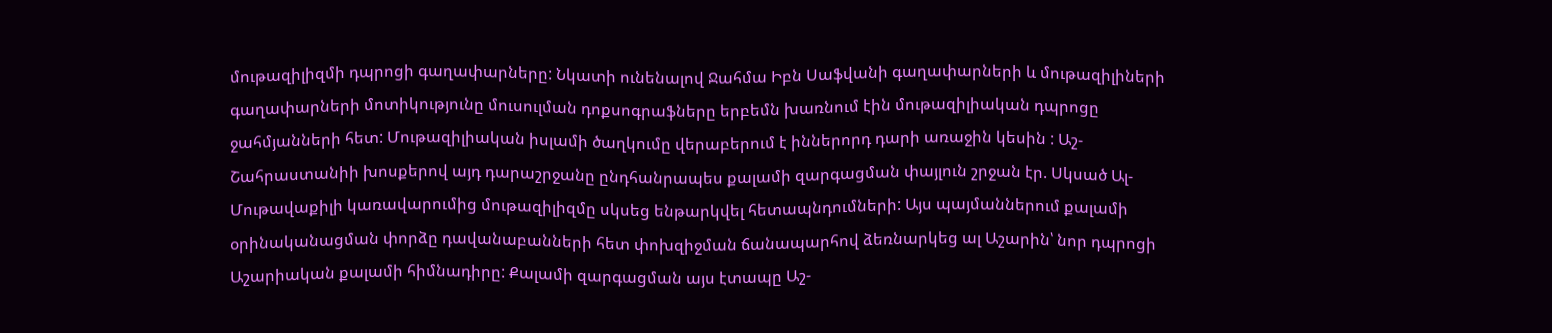մութազիլիզմի դպրոցի գաղափարները: Նկատի ունենալով Ջահմա Իբն Սաֆվանի գաղափարների և մութազիլիների գաղափարների մոտիկությունը մուսուլման դոքսոգրաֆները երբեմն խառնում էին մութազիլիական դպրոցը ջահմյանների հետ: Մութազիլիական իսլամի ծաղկումը վերաբերում է իններորդ դարի առաջին կեսին : Աշ-Շահրաստանիի խոսքերով այդ դարաշրջանը ընդհանրապես քալամի զարգացման փայլուն շրջան էր. Սկսած Ալ-Մութավաքիլի կառավարումից մութազիլիզմը սկսեց ենթարկվել հետապնդումների: Այս պայմաններում քալամի օրինականացման փորձը դավանաբանների հետ փոխզիջման ճանապարհով ձեռնարկեց ալ Աշարին՝ նոր դպրոցի Աշարիական քալամի հիմնադիրը: Քալամի զարգացման այս էտապը Աշ-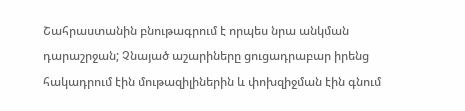Շահրաստանին բնութագրում է որպես նրա անկման դարաշրջան; Չնայած աշարիները ցուցադրաբար իրենց հակադրում էին մութազիլիներին և փոխզիջման էին գնում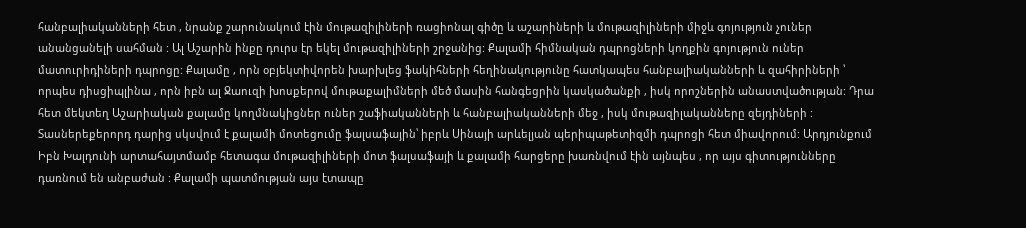հանբալիականների հետ , նրանք շարունակում էին մութազիլիների ռացիոնալ գիծը և աշարիների և մութազիլիների միջև գոյություն չուներ անանցանելի սահման : Ալ Աշարին ինքը դուրս էր եկել մութազիլիների շրջանից: Քալամի հիմնական դպրոցների կողքին գոյություն ուներ մատուրիդիների դպրոցը: Քալամը , որն օբյեկտիվորեն խարխլեց ֆակիհների հեղինակությունը հատկապես հանբալիականների և զահիրիների ՝ որպես դիսցիպլինա , որն իբն ալ Ջաուզի խոսքերով մութաքալիմների մեծ մասին հանգեցրին կասկածանքի , իսկ որոշներին անաստվածության: Դրա հետ մեկտեղ Աշարիական քալամը կողմնակիցներ ուներ շաֆիականների և հանբալիականների մեջ , իսկ մութազիլականները զեյդիների : Տասներեքերորդ դարից սկսվում է քալամի մոտեցումը ֆալսաֆային՝ իբրև Սինայի արևելյան պերիպաթետիզմի դպրոցի հետ միավորում: Արդյունքում Իբն Խալդունի արտահայտմամբ հետագա մութազիլիների մոտ ֆալսաֆայի և քալամի հարցերը խառնվում էին այնպես , որ այս գիտությունները դառնում են անբաժան : Քալամի պատմության այս էտապը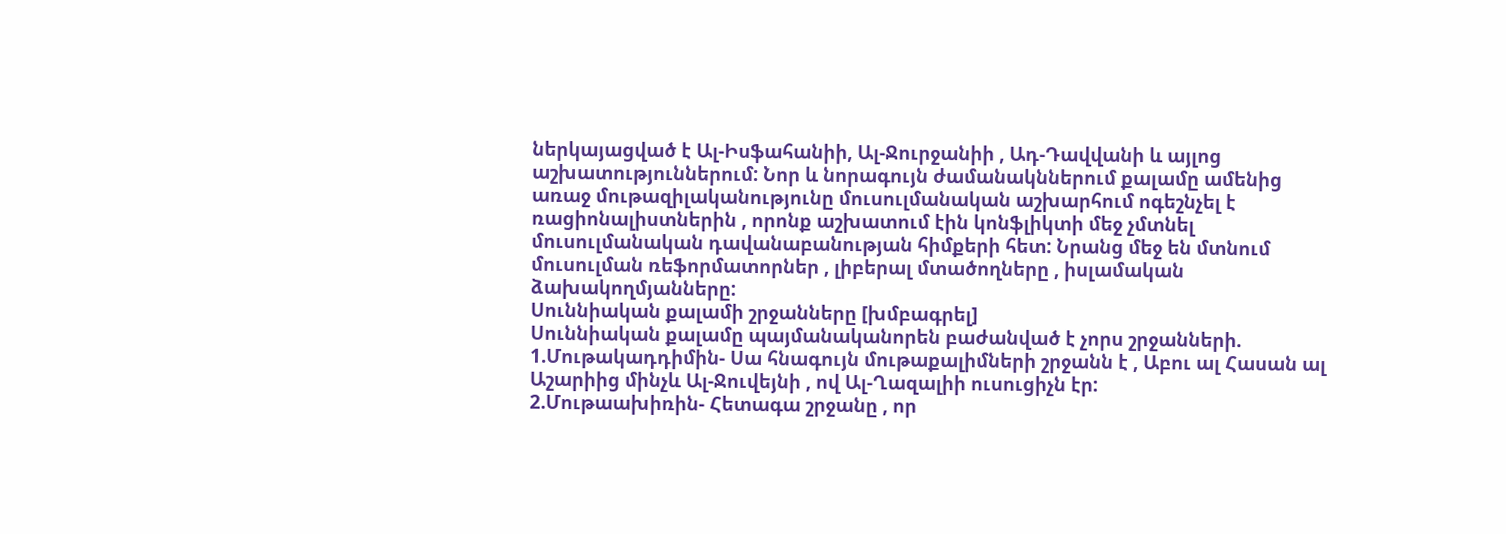ներկայացված է Ալ-Իսֆահանիի, Ալ-Ջուրջանիի , Ադ-Դավվանի և այլոց աշխատություններում: Նոր և նորագույն ժամանակններում քալամը ամենից առաջ մութազիլականությունը մուսուլմանական աշխարհում ոգեշնչել է ռացիոնալիստներին , որոնք աշխատում էին կոնֆլիկտի մեջ չմտնել մուսուլմանական դավանաբանության հիմքերի հետ: Նրանց մեջ են մտնում մուսուլման ռեֆորմատորներ , լիբերալ մտածողները , իսլամական ձախակողմյանները:
Սուննիական քալամի շրջանները [խմբագրել]
Սուննիական քալամը պայմանականորեն բաժանված է չորս շրջանների.
1.Մութակադդիմին- Սա հնագույն մութաքալիմների շրջանն է , Աբու ալ Հասան ալ Աշարիից մինչև Ալ-Ջուվեյնի , ով Ալ-Ղազալիի ուսուցիչն էր:
2.Մութաախիռին- Հետագա շրջանը , որ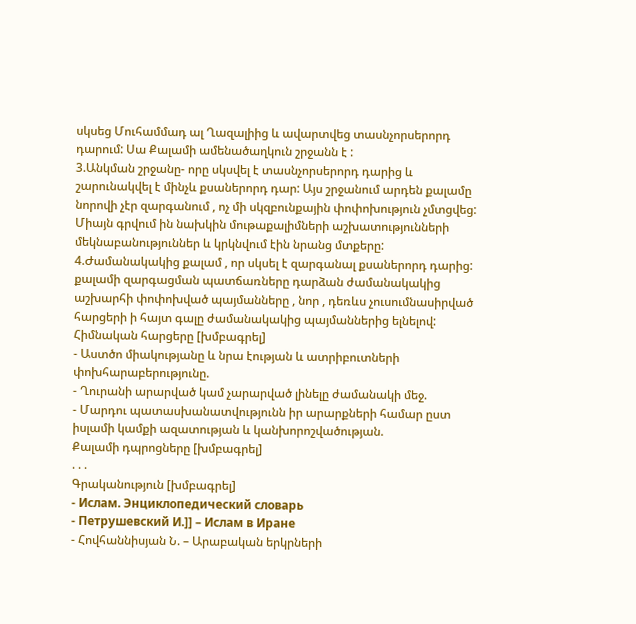սկսեց Մուհամմադ ալ Ղազալիից և ավարտվեց տասնչորսերորդ դարում: Սա Քալամի ամենածաղկուն շրջանն է :
3.Անկման շրջանը- որը սկսվել է տասնչորսերորդ դարից և շարունակվել է մինչև քսաներորդ դար: Այս շրջանում արդեն քալամը նորովի չէր զարգանում , ոչ մի սկզբունքային փոփոխություն չմտցվեց: Միայն գրվում ին նախկին մութաքալիմների աշխատությունների մեկնաբանություններ և կրկնվում էին նրանց մտքերը:
4.Ժամանակակից քալամ , որ սկսել է զարգանալ քսաներորդ դարից: քալամի զարգացման պատճառները դարձան ժամանակակից աշխարհի փոփոխված պայմանները , նոր , դեռևս չուսումնասիրված հարցերի ի հայտ գալը ժամանակակից պայմաններից ելնելով:
Հիմնական հարցերը [խմբագրել]
- Աստծո միակությանը և նրա էության և ատրիբուտների փոխհարաբերությունը.
- Ղուրանի արարված կամ չարարված լինելը ժամանակի մեջ.
- Մարդու պատասխանատվությունն իր արարքների համար ըստ իսլամի կամքի ազատության և կանխորոշվածության.
Քալամի դպրոցները [խմբագրել]
. . .
Գրականություն [խմբագրել]
- Ислам. Энциклопедический словарь
- Петрушевский И.]] – Ислам в Иране
- Հովհաննիսյան Ն. – Արաբական երկրների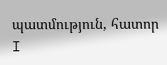պատմություն, հատոր I